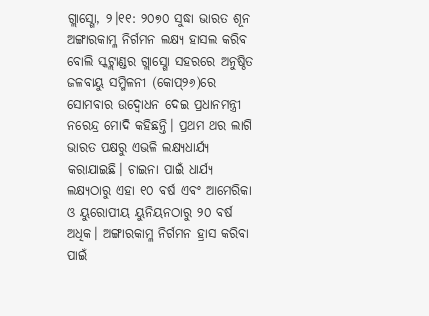ଗ୍ଲାସ୍ଗୋ, ୨।୧୧: ୨୦୭୦ ସୁଦ୍ଧା ଭାରତ ଶୂନ ଅଙ୍ଗାରକାମ୍ଳ ନିର୍ଗମନ ଲକ୍ଷ୍ୟ ହାସଲ କରିବ ବୋଲି ସ୍କଟ୍ଲାଣ୍ଡର ଗ୍ଲାସ୍ଗୋ ସହରରେ ଅନୁଷ୍ଠିତ ଜଳବାୟୁ ସମ୍ମିଳନୀ (କୋପ୍୨୬)ରେ ସୋମବାର ଉଦ୍ବୋଧନ ଦେଇ ପ୍ରଧାନମନ୍ତ୍ରୀ ନରେନ୍ଦ୍ର ମୋଦି କହିଛନ୍ତି। ପ୍ରଥମ ଥର ଲାଗି ଭାରତ ପକ୍ଷରୁ ଏଭଳି ଲକ୍ଷ୍ୟଧାର୍ଯ୍ୟ କରାଯାଇଛି। ଚାଇନା ପାଇଁ ଧାର୍ଯ୍ୟ ଲକ୍ଷ୍ୟଠାରୁ ଏହା ୧୦ ବର୍ଷ ଏବଂ ଆମେରିକା ଓ ୟୁରୋପୀୟ ୟୁନିୟନଠାରୁ ୨୦ ବର୍ଷ ଅଧିକ। ଅଙ୍ଗାରକାମ୍ଳ ନିର୍ଗମନ ହ୍ରାସ କରିବା ପାଇଁ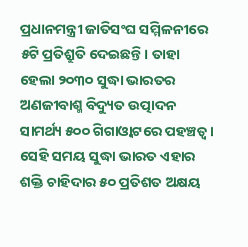ପ୍ରଧାନମନ୍ତ୍ରୀ ଜାତିସଂଘ ସମ୍ମିଳନୀରେ ୫ଟି ପ୍ରତିଶ୍ରୁତି ଦେଇଛନ୍ତି। ତାହା ହେଲା ୨୦୩୦ ସୁଦ୍ଧା ଭାରତର ଅଣଜୀବାଶ୍ମ ବିଦ୍ୟୁତ ଉତ୍ପାଦନ ସାମର୍ଥ୍ୟ ୫୦୦ ଗିଗାଓ୍ବାଟରେ ପହଞ୍ଚତ୍ବ। ସେହି ସମୟ ସୁଦ୍ଧା ଭାରତ ଏହାର ଶକ୍ତି ଚାହିଦାର ୫୦ ପ୍ରତିଶତ ଅକ୍ଷୟ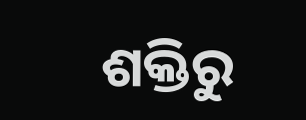ଶକ୍ତିରୁ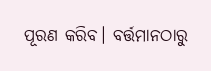ପୂରଣ କରିବ। ବର୍ତ୍ତମାନଠାରୁ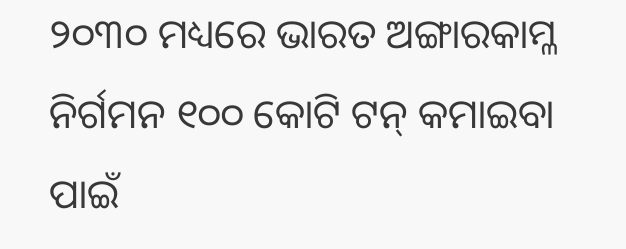୨୦୩୦ ମଧ୍ୟରେ ଭାରତ ଅଙ୍ଗାରକାମ୍ଳ ନିର୍ଗମନ ୧୦୦ କୋଟି ଟନ୍ କମାଇବା ପାଇଁ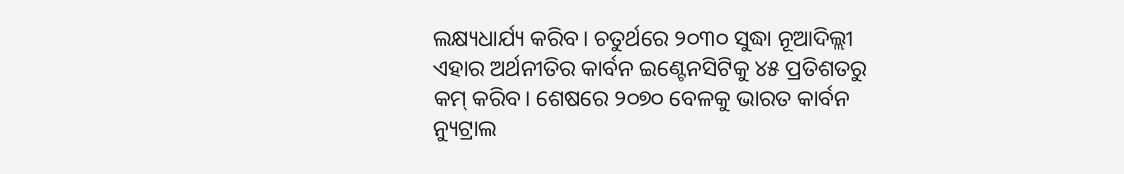ଲକ୍ଷ୍ୟଧାର୍ଯ୍ୟ କରିବ। ଚତୁର୍ଥରେ ୨୦୩୦ ସୁଦ୍ଧା ନୂଆଦିଲ୍ଲୀ ଏହାର ଅର୍ଥନୀତିର କାର୍ବନ ଇଣ୍ଟେନସିଟିକୁ ୪୫ ପ୍ରତିଶତରୁ କମ୍ କରିବ। ଶେଷରେ ୨୦୭୦ ବେଳକୁ ଭାରତ କାର୍ବନ ନ୍ୟୁଟ୍ରାଲ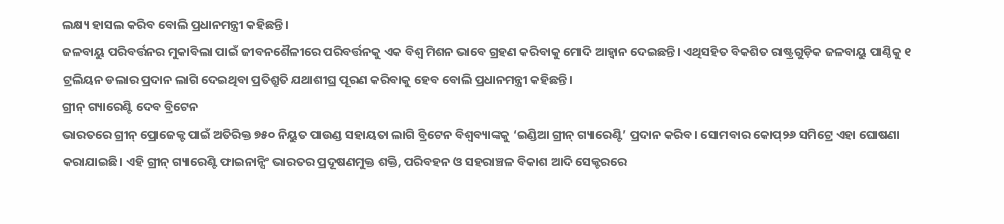ଲକ୍ଷ୍ୟ ହାସଲ କରିବ ବୋଲି ପ୍ରଧାନମନ୍ତ୍ରୀ କହିଛନ୍ତି।
ଜଳବାୟୁ ପରିବର୍ତ୍ତନର ମୁକାବିଲା ପାଇଁ ଜୀବନଶୈଳୀରେ ପରିବର୍ତ୍ତନକୁ ଏକ ବିଶ୍ୱ ମିଶନ ଭାବେ ଗ୍ରହଣ କରିବାକୁ ମୋଦି ଆହ୍ବାନ ଦେଇଛନ୍ତି। ଏଥିସହିତ ବିକଶିତ ରାଷ୍ଟ୍ରଗୁଡ଼ିକ ଜଳବାୟୁ ପାଣ୍ଠିକୁ ୧ ଟ୍ରଲିୟନ ଡଲାର ପ୍ରଦାନ ଲାଗି ଦେଇଥିବା ପ୍ରତିଶ୍ରୁତି ଯଥାଶୀଘ୍ର ପୂରଣ କରିବାକୁ ହେବ ବୋଲି ପ୍ରଧାନମନ୍ତ୍ରୀ କହିଛନ୍ତି।
ଗ୍ରୀନ୍ ଗ୍ୟାରେଣ୍ଟି ଦେବ ବ୍ରିଟେନ
ଭାରତରେ ଗ୍ରୀନ୍ ପ୍ରୋଜେକ୍ଟ ପାଇଁ ଅତିରିକ୍ତ ୭୫୦ ନିୟୁତ ପାଉଣ୍ଡ ସହାୟତା ଲାଗି ବ୍ରିଟେନ ବିଶ୍ୱବ୍ୟାଙ୍କକୁ ‘ଇଣ୍ଡିଆ ଗ୍ରୀନ୍ ଗ୍ୟାରେଣ୍ଟି’ ପ୍ରଦାନ କରିବ। ସୋମବାର କୋପ୍୨୬ ସମିଟ୍ରେ ଏହା ଘୋଷଣା କରାଯାଇଛି। ଏହି ଗ୍ରୀନ୍ ଗ୍ୟାରେଣ୍ଟି ଫାଇନାନ୍ସିଂ ଭାରତର ପ୍ରଦୂଷଣମୁକ୍ତ ଶକ୍ତି, ପରିବହନ ଓ ସହରାଞ୍ଚଳ ବିକାଶ ଆଦି ସେକ୍ଟରରେ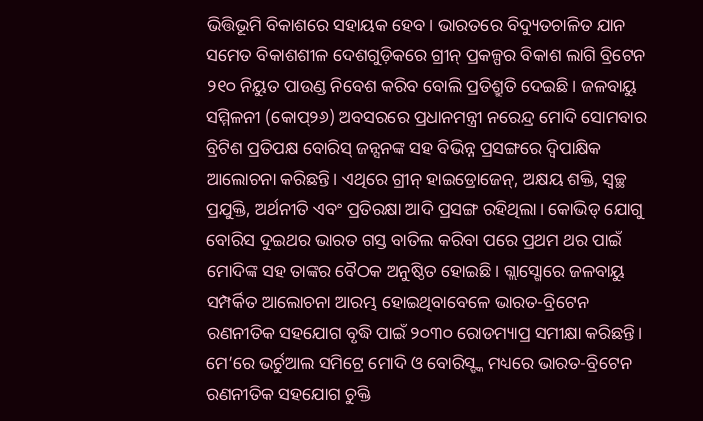ଭିତ୍ତିଭୂମି ବିକାଶରେ ସହାୟକ ହେବ। ଭାରତରେ ବିଦ୍ୟୁତଚାଳିତ ଯାନ ସମେତ ବିକାଶଶୀଳ ଦେଶଗୁଡ଼ିକରେ ଗ୍ରୀନ୍ ପ୍ରକଳ୍ପର ବିକାଶ ଲାଗି ବ୍ରିଟେନ ୨୧୦ ନିୟୁତ ପାଉଣ୍ଡ ନିବେଶ କରିବ ବୋଲି ପ୍ରତିଶ୍ରୁତି ଦେଇଛି। ଜଳବାୟୁ ସମ୍ମିଳନୀ (କୋପ୍୨୬) ଅବସରରେ ପ୍ରଧାନମନ୍ତ୍ରୀ ନରେନ୍ଦ୍ର ମୋଦି ସୋମବାର ବ୍ରିଟିଶ ପ୍ରତିପକ୍ଷ ବୋରିସ୍ ଜନ୍ସନଙ୍କ ସହ ବିଭିନ୍ନ ପ୍ରସଙ୍ଗରେ ଦ୍ୱିପାକ୍ଷିକ ଆଲୋଚନା କରିଛନ୍ତି। ଏଥିରେ ଗ୍ରୀନ୍ ହାଇଡ୍ରୋଜେନ୍, ଅକ୍ଷୟ ଶକ୍ତି, ସ୍ବଚ୍ଛ ପ୍ରଯୁକ୍ତି, ଅର୍ଥନୀତି ଏବଂ ପ୍ରତିରକ୍ଷା ଆଦି ପ୍ରସଙ୍ଗ ରହିଥିଲା। କୋଭିଡ୍ ଯୋଗୁ ବୋରିସ ଦୁଇଥର ଭାରତ ଗସ୍ତ ବାତିଲ କରିବା ପରେ ପ୍ରଥମ ଥର ପାଇଁ ମୋଦିଙ୍କ ସହ ତାଙ୍କର ବୈଠକ ଅନୁଷ୍ଠିତ ହୋଇଛି। ଗ୍ଲାସ୍ଗୋରେ ଜଳବାୟୁ ସମ୍ପର୍କିତ ଆଲୋଚନା ଆରମ୍ଭ ହୋଇଥିବାବେଳେ ଭାରତ-ବ୍ରିଟେନ ରଣନୀତିକ ସହଯୋଗ ବୃଦ୍ଧି ପାଇଁ ୨୦୩୦ ରୋଡମ୍ୟାପ୍ର ସମୀକ୍ଷା କରିଛନ୍ତି। ମେ’ରେ ଭର୍ଚୁଆଲ ସମିଟ୍ରେ ମୋଦି ଓ ବୋରିସ୍ଙ୍କ ମଧ୍ୟରେ ଭାରତ-ବ୍ରିଟେନ ରଣନୀତିକ ସହଯୋଗ ଚୁକ୍ତି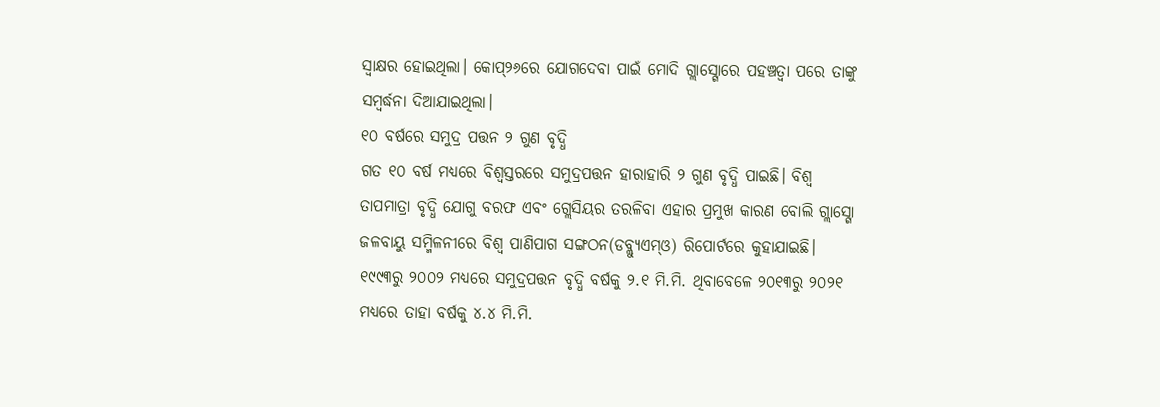ସ୍ବାକ୍ଷର ହୋଇଥିଲା। କୋପ୍୨୬ରେ ଯୋଗଦେବା ପାଇଁ ମୋଦି ଗ୍ଲାସ୍ଗୋରେ ପହଞ୍ଚତ୍ବା ପରେ ତାଙ୍କୁ ସମ୍ବର୍ଦ୍ଧନା ଦିଆଯାଇଥିଲା।
୧୦ ବର୍ଷରେ ସମୁଦ୍ର ପତ୍ତନ ୨ ଗୁଣ ବୃଦ୍ଧି
ଗତ ୧୦ ବର୍ଷ ମଧ୍ୟରେ ବିଶ୍ୱସ୍ତରରେ ସମୁଦ୍ରପତ୍ତନ ହାରାହାରି ୨ ଗୁଣ ବୃଦ୍ଧି ପାଇଛି। ବିଶ୍ୱ ତାପମାତ୍ରା ବୃଦ୍ଧି ଯୋଗୁ ବରଫ ଏବଂ ଗ୍ଲେସିୟର ତରଳିବା ଏହାର ପ୍ରମୁଖ କାରଣ ବୋଲି ଗ୍ଲାସ୍ଗୋ ଜଳବାୟୁ ସମ୍ମିଳନୀରେ ବିଶ୍ୱ ପାଣିପାଗ ସଙ୍ଗଠନ(ଡବ୍ଲ୍ୟୁଏମ୍ଓ) ରିପୋର୍ଟରେ କୁହାଯାଇଛି। ୧୯୯୩ରୁ ୨୦୦୨ ମଧ୍ୟରେ ସମୁଦ୍ରପତ୍ତନ ବୃଦ୍ଧି ବର୍ଷକୁ ୨.୧ ମି.ମି. ଥିବାବେଳେ ୨୦୧୩ରୁ ୨୦୨୧ ମଧ୍ୟରେ ତାହା ବର୍ଷକୁ ୪.୪ ମି.ମି.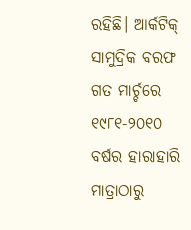ରହିଛି। ଆର୍କଟିକ୍ ସାମୁଦ୍ରିକ ବରଫ ଗତ ମାର୍ଚ୍ଚରେ ୧୯୮୧-୨୦୧୦ ବର୍ଷର ହାରାହାରି ମାତ୍ରାଠାରୁ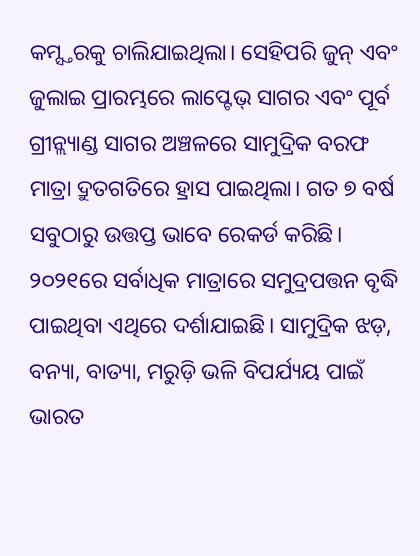କମ୍ସ୍ତରକୁ ଚାଲିଯାଇଥିଲା। ସେହିପରି ଜୁନ୍ ଏବଂ ଜୁଲାଇ ପ୍ରାରମ୍ଭରେ ଲାପ୍ଟେଭ୍ ସାଗର ଏବଂ ପୂର୍ବ ଗ୍ରୀନ୍ଲ୍ୟାଣ୍ଡ ସାଗର ଅଞ୍ଚଳରେ ସାମୁଦ୍ରିକ ବରଫ ମାତ୍ରା ଦ୍ରୁତଗତିରେ ହ୍ରାସ ପାଇଥିଲା। ଗତ ୭ ବର୍ଷ ସବୁଠାରୁ ଉତ୍ତପ୍ତ ଭାବେ ରେକର୍ଡ କରିଛି। ୨୦୨୧ରେ ସର୍ବାଧିକ ମାତ୍ରାରେ ସମୁଦ୍ରପତ୍ତନ ବୃଦ୍ଧି ପାଇଥିବା ଏଥିରେ ଦର୍ଶାଯାଇଛି। ସାମୁଦ୍ରିକ ଝଡ଼, ବନ୍ୟା, ବାତ୍ୟା, ମରୁଡ଼ି ଭଳି ବିପର୍ଯ୍ୟୟ ପାଇଁ ଭାରତ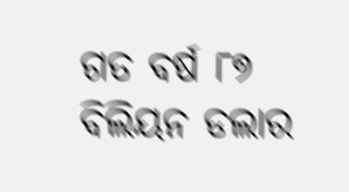ଗତ ବର୍ଷ ୮୭ ବିଲିୟନ ଡଲାର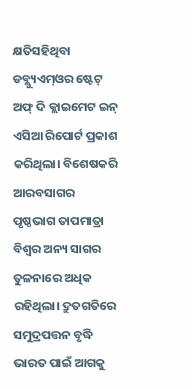କ୍ଷତିସହିଥିବା ଡବ୍ଲ୍ୟୁଏମ୍ଓର ଷ୍ଟେଟ୍ ଅଫ୍ ଦି କ୍ଲାଇମେଟ ଇନ୍ ଏସିଆ ରିପୋର୍ଟ ପ୍ରକାଶ କରିଥିଲା। ବିଶେଷକରି ଆରବସାଗର ପୃଷ୍ଠଭାଗ ତାପମାତ୍ରା ବିଶ୍ୱର ଅନ୍ୟ ସାଗର ତୁଳନାରେ ଅଧିକ ରହିଥିଲା। ଦ୍ରୁତଗତିରେ ସମୁଦ୍ରପତ୍ତନ ବୃଦ୍ଧି ଭାରତ ପାଇଁ ଆଗକୁ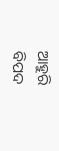ଆହୁରି ବିପଦ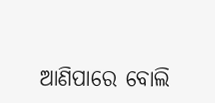ଆଣିପାରେ ବୋଲି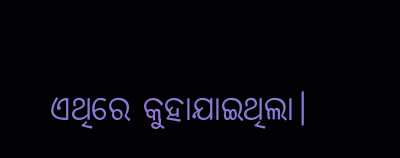ଏଥିରେ କୁହାଯାଇଥିଲା।